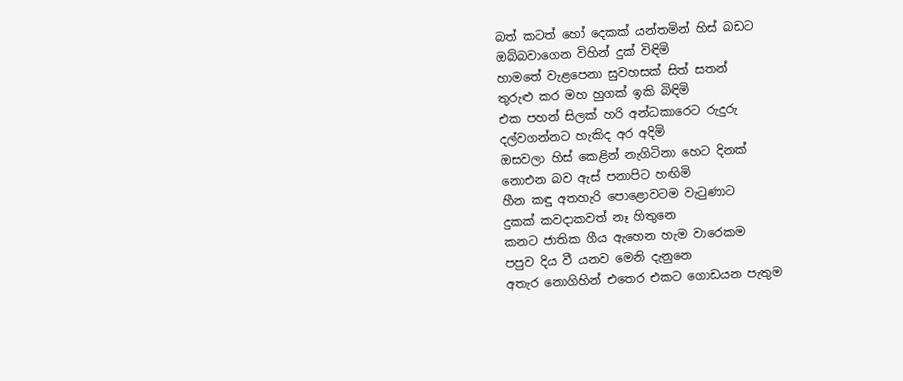බත් කටත් හෝ දෙකක් යන්තමින් හිස් බඩට
ඔබ්බවාගෙන විහින් දුක් විඳිමි
හාමතේ වැළපෙනා සුවහසක් සිත් සතන්
තුරුළු කර මහ හුගක් ඉකි බිඳිමි
එක පහන් සිලක් හරි අන්ධකාරෙට රුදුරු
දල්වගන්නට හැකිද අර අදිමි
ඔසවලා හිස් කෙළින් නැගිටිනා හෙට දිනක්
නොඑන බව ඇස් පනාපිට හඟිමි
හීන කඳු අතහැරි පොළොවටම වැටුණාට
දුකක් කවදාකවත් නෑ හිතුනෙ
කනට ජාතික ගීය ඇහෙන හැම වාරෙකම
පපුව දිය වී යනව මෙනි දැනුනෙ
අතැර නොගිහින් එතෙර එකට ගොඩයන පැතුම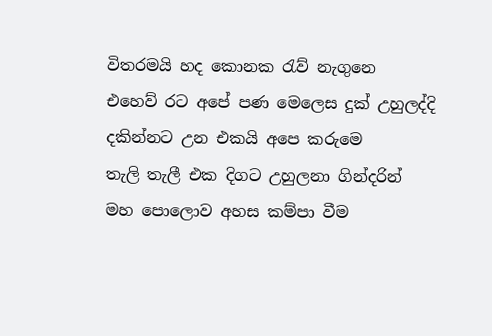විතරමයි හද කොනක රැව් නැගුනෙ
එහෙව් රට අපේ පණ මෙලෙස දුක් උහුලද්දි
දකින්නට උන එකයි අපෙ කරුමෙ
තැලි තැලී එක දිගට උහුලනා ගින්දරින්
මහ පොලොව අහස කම්පා වීම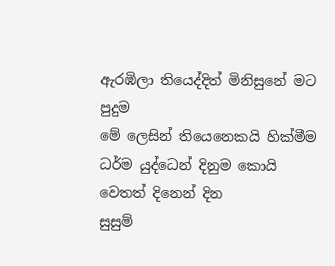ඇරඹිලා තියෙද්දිත් මිනිසුනේ මට පුදුම
මේ ලෙසින් තියෙනෙකයි හික්මීම
ධර්ම යුද්ධෙන් දිනුම කොයි වෙතත් දිනෙන් දින
සුසුම්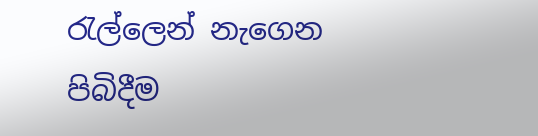රැල්ලෙන් නැගෙන පිබිදීම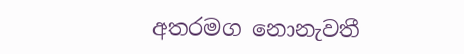අතරමග නොනැවතී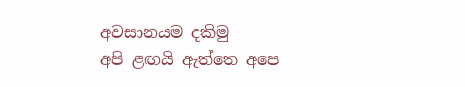අවසානයම දකිමු
අපි ළඟයි ඇත්තෙ අපෙ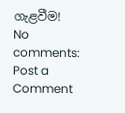ගැළවීම!
No comments:
Post a Comment